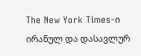The New York Times-ი ირანულ და დასავლურ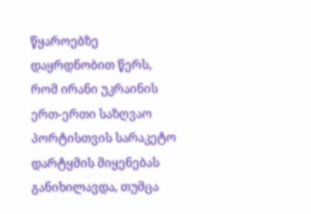წყაროებზე დაყრდნობით წერს, რომ ირანი უკრაინის ერთ-ერთი საზღვაო პორტისთვის სარაკეტო დარტყმის მიყენებას განიხილავდა, თუმცა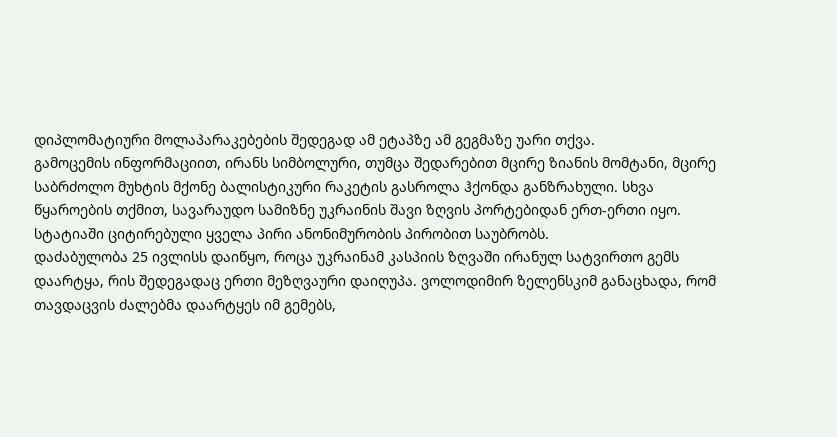დიპლომატიური მოლაპარაკებების შედეგად ამ ეტაპზე ამ გეგმაზე უარი თქვა.
გამოცემის ინფორმაციით, ირანს სიმბოლური, თუმცა შედარებით მცირე ზიანის მომტანი, მცირე საბრძოლო მუხტის მქონე ბალისტიკური რაკეტის გასროლა ჰქონდა განზრახული. სხვა წყაროების თქმით, სავარაუდო სამიზნე უკრაინის შავი ზღვის პორტებიდან ერთ-ერთი იყო. სტატიაში ციტირებული ყველა პირი ანონიმურობის პირობით საუბრობს.
დაძაბულობა 25 ივლისს დაიწყო, როცა უკრაინამ კასპიის ზღვაში ირანულ სატვირთო გემს დაარტყა, რის შედეგადაც ერთი მეზღვაური დაიღუპა. ვოლოდიმირ ზელენსკიმ განაცხადა, რომ თავდაცვის ძალებმა დაარტყეს იმ გემებს,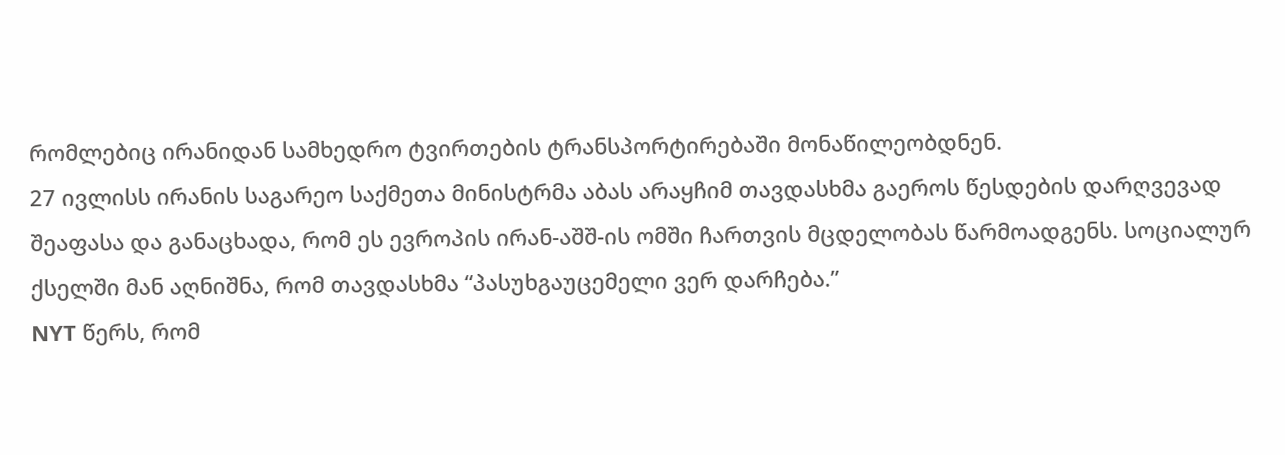რომლებიც ირანიდან სამხედრო ტვირთების ტრანსპორტირებაში მონაწილეობდნენ.
27 ივლისს ირანის საგარეო საქმეთა მინისტრმა აბას არაყჩიმ თავდასხმა გაეროს წესდების დარღვევად შეაფასა და განაცხადა, რომ ეს ევროპის ირან-აშშ-ის ომში ჩართვის მცდელობას წარმოადგენს. სოციალურ ქსელში მან აღნიშნა, რომ თავდასხმა “პასუხგაუცემელი ვერ დარჩება.”
NYT წერს, რომ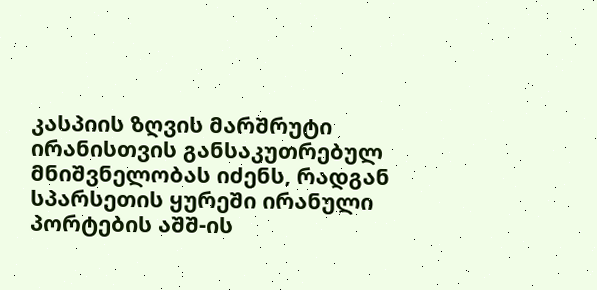კასპიის ზღვის მარშრუტი ირანისთვის განსაკუთრებულ მნიშვნელობას იძენს, რადგან სპარსეთის ყურეში ირანული პორტების აშშ-ის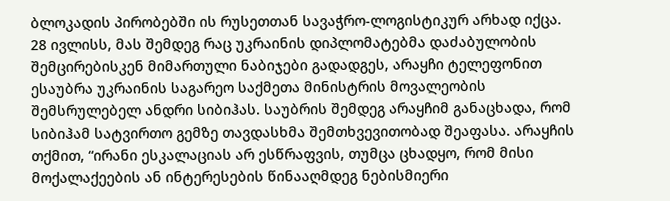ბლოკადის პირობებში ის რუსეთთან სავაჭრო-ლოგისტიკურ არხად იქცა.
28 ივლისს, მას შემდეგ რაც უკრაინის დიპლომატებმა დაძაბულობის შემცირებისკენ მიმართული ნაბიჯები გადადგეს, არაყჩი ტელეფონით ესაუბრა უკრაინის საგარეო საქმეთა მინისტრის მოვალეობის შემსრულებელ ანდრი სიბიჰას. საუბრის შემდეგ არაყჩიმ განაცხადა, რომ სიბიჰამ სატვირთო გემზე თავდასხმა შემთხვევითობად შეაფასა. არაყჩის თქმით, “ირანი ესკალაციას არ ესწრაფვის, თუმცა ცხადყო, რომ მისი მოქალაქეების ან ინტერესების წინააღმდეგ ნებისმიერი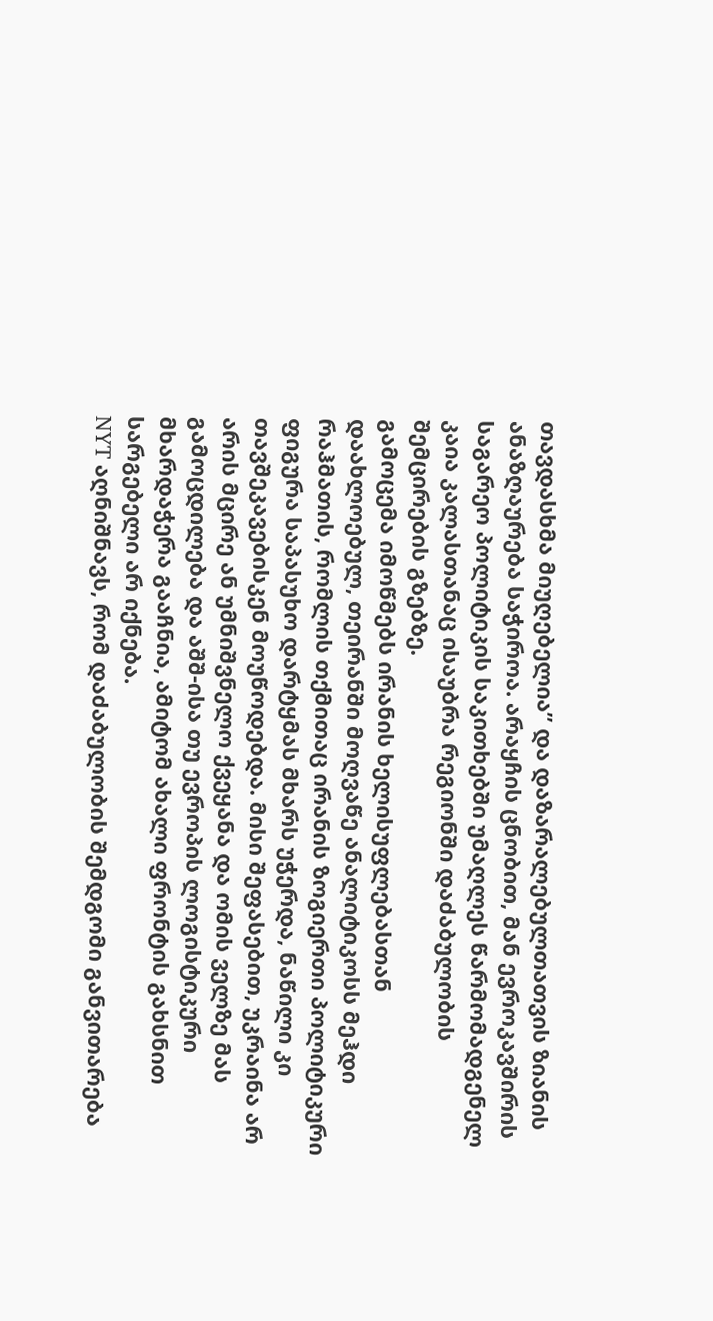თავდასხმა მიუღებელია” და დაზარალებულთათვის ზიანის ანაზღაურება საჭიროა. არაყჩის ცნობით, მან ევროკავშირის საგარეო პოლიტიკის საკითხებში უმაღლეს წარმომადგენელ კაია კალასთანაც ისაუბრა რეგიონში დაძაბულობის შემცირების გზებზე.
გამოცემა იმოწმებს ირანის ხელისუფლებასთან დაახლოებულ, თეირანში მოღვაწე ანალიტიკოსს მეჰდი რაჰმათის, რომლის თქმითაც ირანის ზოგიერთი პოლიტიკური ფიგურა საპასუხო დარტყმას მხარს უჭერდა, ნაწილი კი თავშეკავებისკენ მოუწოდებდა. მისი შეფასებით, უკრაინა არ არის მცირე ან უმნიშვნელო ქვეყანა და ომის ველზე მას გამოცდილება და აშშ-ისა თუ ევროპის ლოგისტიკური მხარდაჭერა გააჩნია, ამიტომ ახალი ფრონტის გახსნით სარგებელი არ იქნება.
NYT აღნიშნავს, რომ დაძაბულობის შემდგომი განვითარება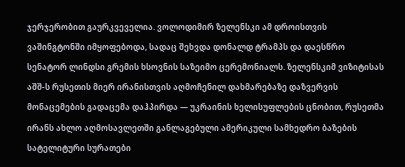ჯერჯერობით გაურკვეველია. ვოლოდიმირ ზელენსკი ამ დროისთვის ვაშინგტონში იმყოფებოდა, სადაც შეხვდა დონალდ ტრამპს და დაესწრო სენატორ ლინდსი გრემის ხსოვნის საზეიმო ცერემონიალს. ზელენსკიმ ვიზიტისას აშშ-ს რუსეთის მიერ ირანისთვის აღმოჩენილ დახმარებაზე დაზვერვის მონაცემების გადაცემა დაჰპირდა — უკრაინის ხელისუფლების ცნობით, რუსეთმა ირანს ახლო აღმოსავლეთში განლაგებული ამერიკული სამხედრო ბაზების სატელიტური სურათები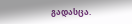გადასცა.